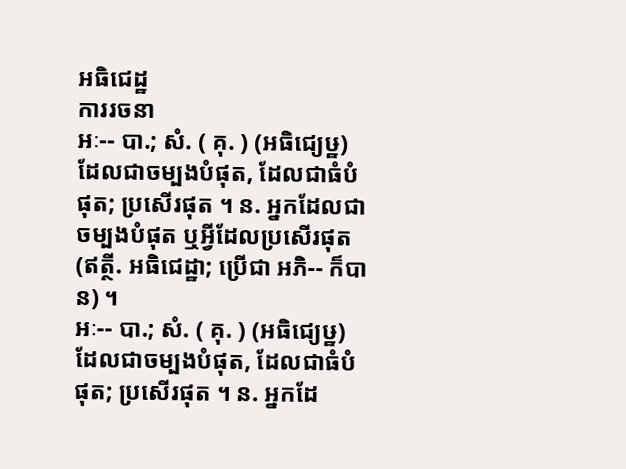អធិជេដ្ឋ
ការរចនា
អៈ-- បា.; សំ. ( គុ. ) (អធិជ្យេឞ្ឋ) ដែលជាចម្បងបំផុត, ដែលជាធំបំផុត; ប្រសើរផុត ។ ន. អ្នកដែលជាចម្បងបំផុត ឬអ្វីដែលប្រសើរផុត (ឥត្ថី. អធិជេដ្ឋា; ប្រើជា អភិ-- ក៏បាន) ។
អៈ-- បា.; សំ. ( គុ. ) (អធិជ្យេឞ្ឋ) ដែលជាចម្បងបំផុត, ដែលជាធំបំផុត; ប្រសើរផុត ។ ន. អ្នកដែ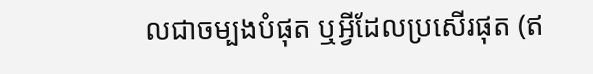លជាចម្បងបំផុត ឬអ្វីដែលប្រសើរផុត (ឥ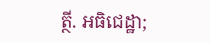ត្ថី. អធិជេដ្ឋា;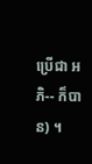ប្រើជា អភិ-- ក៏បាន) ។